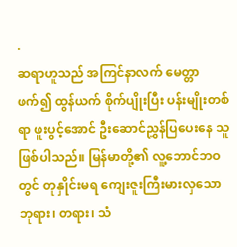.
ဆရာဟူသည် အကြင်နာလက် မေတ္တာဖက်၍ ထွန်ယက် စိုက်ပျိုးပြီး ပန်းမျိုးတစ်ရာ ဖူးပွင့်အောင် ဦးဆောင်ညွှန်ပြပေးနေ သူ ဖြစ်ပါသည်။ မြန်မာတို့၏ လူ့ဘောင်ဘဝတွင် တုနှိုင်းမရ ကျေးဇူးကြီးမားလှသော ဘုရား၊ တရား၊ သံ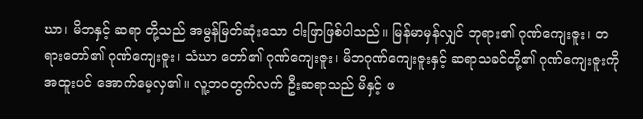ဃာ၊ မိဘနှင့် ဆရာ တို့သည် အမွန်မြတ်ဆုံးသော ငါးဖြာဖြစ်ပါသည်။ မြန်မာမှန်လျှင် ဘုရား၏ ဂုဏ်ကျေးဇူး၊ တရားတော်၏ ဂုဏ်ကျေးဇူး၊ သံဃာ တော်၏ ဂုဏ်ကျေးဇူး၊ မိဘဂုဏ်ကျေးဇူးနှင့် ဆရာသခင်တို့၏ ဂုဏ်ကျေးဇူးကို အထူးပင် အောက်မေ့လှ၏။ လူ့ဘဝတွက်လက် ဦးဆရာသည် မိနှင့် ဖ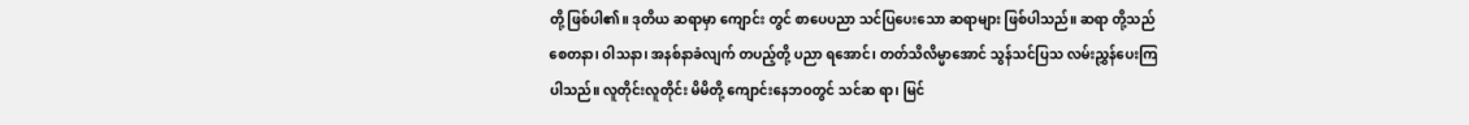တို့ ဖြစ်ပါ၏။ ဒုတိယ ဆရာမှာ ကျောင်း တွင် စာပေပညာ သင်ပြပေးသော ဆရာများ ဖြစ်ပါသည်။ ဆရာ တို့သည် စေတနာ၊ ဝါသနာ၊ အနစ်နာခံလျက် တပည့်တို့ ပညာ ရအောင်၊ တတ်သိလိမ္မာအောင် သွန်သင်ပြသ လမ်းညွှန်ပေးကြ ပါသည်။ လူတိုင်းလူတိုင်း မိမိတို့ ကျောင်းနေဘဝတွင် သင်ဆ ရာ၊ မြင်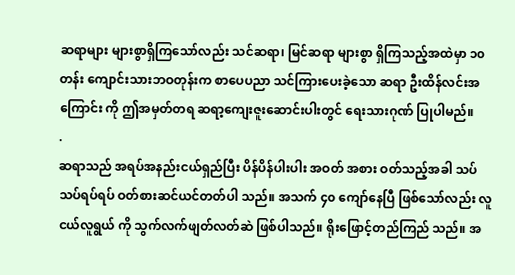ဆရာများ များစွာရှိကြသော်လည်း သင်ဆရာ၊ မြင်ဆရာ များစွာ ရှိကြသည့်အထဲမှာ ၁၀ တန်း ကျောင်းသားဘဝတုန်းက စာပေပညာ သင်ကြားပေးခဲ့သော ဆရာ ဦးထိန်လင်းအကြောင်း ကို ဤအမှတ်တရ ဆရာ့ကျေးဇူးဆောင်းပါးတွင် ရေးသားဂုဏ် ပြုပါမည်။
.
ဆရာသည် အရပ်အနည်းငယ်ရှည်ပြီး ပိန်ပိန်ပါးပါး အဝတ် အစား ဝတ်သည့်အခါ သပ်သပ်ရပ်ရပ် ဝတ်စားဆင်ယင်တတ်ပါ သည်။ အသက် ၄၀ ကျော်နေပြီ ဖြစ်သော်လည်း လူငယ်လူရွယ် ကို သွက်လက်ဖျတ်လတ်ဆဲ ဖြစ်ပါသည်။ ရိုးဖြောင့်တည်ကြည် သည်။ အ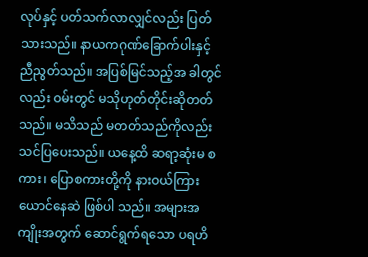လုပ်နှင့် ပတ်သက်လာလျှင်လည်း ပြတ်သားသည်။ နာယကဂုဏ်ခြောက်ပါးနှင့် ညီညွတ်သည်။ အပြစ်မြင်သည့်အ ခါတွင်လည်း ဝမ်းတွင် မသိုဟုတ်တိုင်းဆိုတတ်သည်။ မသိသည် မတတ်သည်ကိုလည်း သင်ပြပေးသည်။ ယနေ့ထိ ဆရာ့ဆုံးမ စကား၊ ပြောစကားတို့ကို နားဝယ်ကြားယောင်နေဆဲ ဖြစ်ပါ သည်။ အများအကျိုးအတွက် ဆောင်ရွက်ရသော ပရဟိ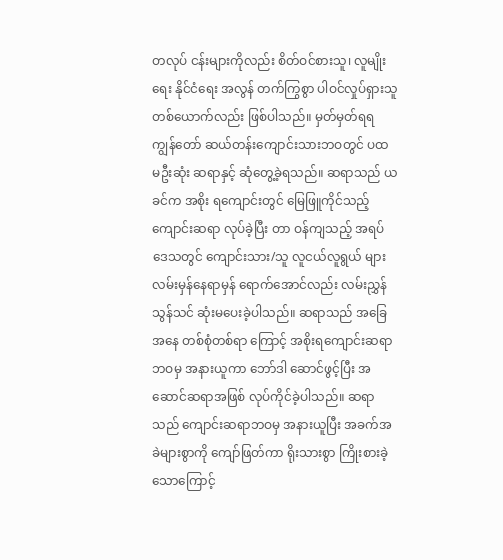တလုပ် ငန်းများကိုလည်း စိတ်ဝင်စားသူ၊ လူမျိုးရေး နိုင်ငံရေး အလွန် တက်ကြွစွာ ပါဝင်လှုပ်ရှားသူ တစ်ယောက်လည်း ဖြစ်ပါသည်။ မှတ်မှတ်ရရ ကျွန်တော် ဆယ်တန်းကျောင်းသားဘဝတွင် ပထ မဦးဆုံး ဆရာနှင့် ဆုံတွေ့ခဲ့ရသည်။ ဆရာသည် ယခင်က အစိုး ရကျောင်းတွင် မြေဖြူကိုင်သည့် ကျောင်းဆရာ လုပ်ခဲ့ပြီး တာ ဝန်ကျသည့် အရပ်ဒေသတွင် ကျောင်းသား/သူ လူငယ်လူရွယ် များ လမ်းမှန်နေရာမှန် ရောက်အောင်လည်း လမ်းညွှန်သွန်သင် ဆုံးမပေးခဲ့ပါသည်။ ဆရာသည် အခြေအနေ တစ်စုံတစ်ရာ ကြောင့် အစိုးရကျောင်းဆရာ ဘဝမှ အနားယူကာ ဘော်ဒါ ဆောင်ဖွင့်ပြီး အဆောင်ဆရာအဖြစ် လုပ်ကိုင်ခဲ့ပါသည်။ ဆရာ သည် ကျောင်းဆရာဘဝမှ အနားယူပြီး အခက်အခဲများစွာကို ကျော်ဖြတ်ကာ ရိုးသားစွာ ကြိုးစားခဲ့သောကြောင့်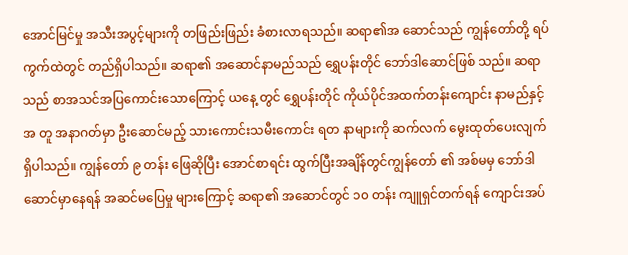အောင်မြင်မှု အသီးအပွင့်များကို တဖြည်းဖြည်း ခံစားလာရသည်။ ဆရာ၏အ ဆောင်သည် ကျွန်တော်တို့ ရပ်ကွက်ထဲတွင် တည်ရှိပါသည်။ ဆရာ၏ အဆောင်နာမည်သည် ရွှေပန်းတိုင် ဘော်ဒါဆောင်ဖြစ် သည်။ ဆရာသည် စာအသင်အပြကောင်းသောကြောင့် ယနေ့ တွင် ရွှေပန်းတိုင် ကိုယ်ပိုင်အထက်တန်းကျောင်း နာမည်နှင့်အ တူ အနာဂတ်မှာ ဦးဆောင်မည့် သားကောင်းသမီးကောင်း ရတ နာများကို ဆက်လက် မွေးထုတ်ပေးလျက် ရှိပါသည်။ ကျွန်တော် ၉ တန်း ဖြေဆိုပြီး အောင်စာရင်း ထွက်ပြီးအချိန်တွင်ကျွန်တော် ၏ အစ်မမှ ဘော်ဒါဆောင်မှာနေရန် အဆင်မပြေမှု များကြောင့် ဆရာ၏ အဆောင်တွင် ၁၀ တန်း ကျူရှင်တက်ရန် ကျောင်းအပ်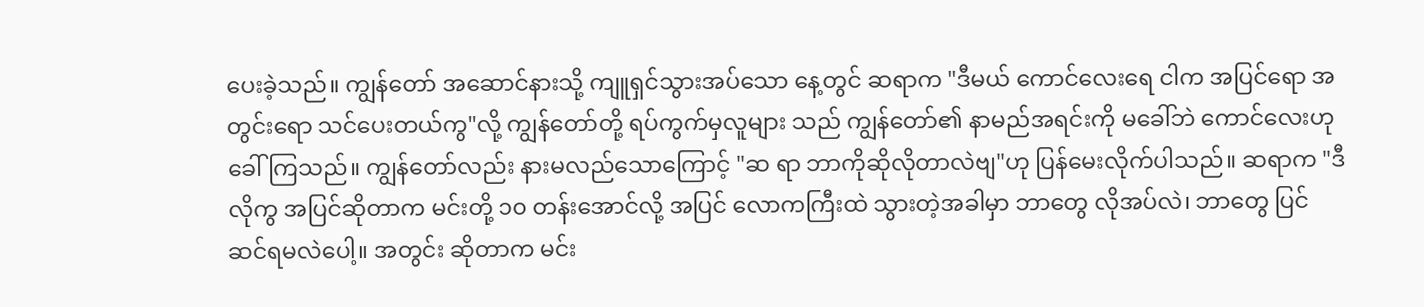ပေးခဲ့သည်။ ကျွန်တော် အဆောင်နားသို့ ကျူရှင်သွားအပ်သော နေ့တွင် ဆရာက "ဒီမယ် ကောင်လေးရေ ငါက အပြင်ရော အ တွင်းရော သင်ပေးတယ်ကွ"လို့ ကျွန်တော်တို့ ရပ်ကွက်မှလူများ သည် ကျွန်တော်၏ နာမည်အရင်းကို မခေါ်ဘဲ ကောင်လေးဟု ခေါ်ကြသည်။ ကျွန်တော်လည်း နားမလည်သောကြောင့် "ဆ ရာ ဘာကိုဆိုလိုတာလဲဗျ"ဟု ပြန်မေးလိုက်ပါသည်။ ဆရာက "ဒီလိုကွ အပြင်ဆိုတာက မင်းတို့ ၁၀ တန်းအောင်လို့ အပြင် လောကကြီးထဲ သွားတဲ့အခါမှာ ဘာတွေ လိုအပ်လဲ၊ ဘာတွေ ပြင်ဆင်ရမလဲပေါ့။ အတွင်း ဆိုတာက မင်း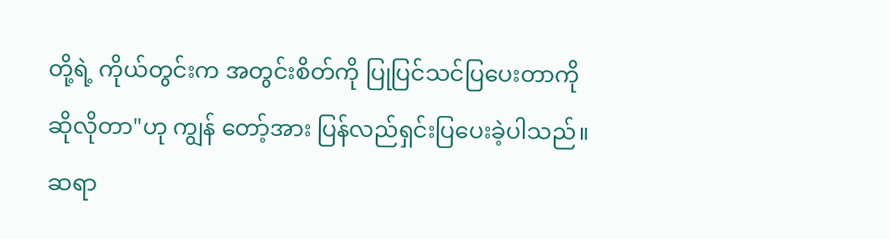တို့ရဲ့ ကိုယ်တွင်းက အတွင်းစိတ်ကို ပြုပြင်သင်ပြပေးတာကို ဆိုလိုတာ"ဟု ကျွန် တော့်အား ပြန်လည်ရှင်းပြပေးခဲ့ပါသည်။ ဆရာ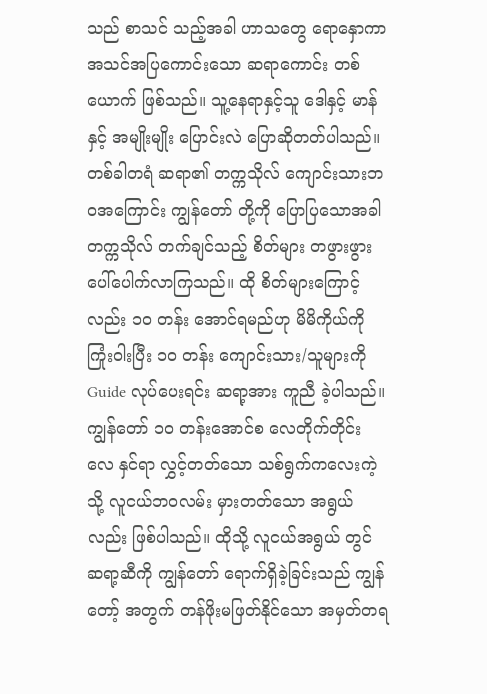သည် စာသင် သည့်အခါ ဟာသတွေ ရောနှောကာ အသင်အပြကောင်းသော ဆရာကောင်း တစ်ယောက် ဖြစ်သည်။ သူ့နေရာနှင့်သူ ဒေါနှင့် မာန်နှင့် အမျိုးမျိုး ပြောင်းလဲ ပြောဆိုတတ်ပါသည်။ တစ်ခါတရံ ဆရာ၏ တက္ကသိုလ် ကျောင်းသားဘဝအကြောင်း ကျွန်တော် တို့ကို ပြောပြသောအခါ တက္ကသိုလ် တက်ချင်သည့် စိတ်များ တဖွားဖွား ပေါ်ပေါက်လာကြသည်။ ထို စိတ်များကြောင့်လည်း ၁၀ တန်း အောင်ရမည်ဟု မိမိကိုယ်ကို ကြုံးဝါးပြီး ၁၀ တန်း ကျောင်းသား/သူများကို Guide လုပ်ပေးရင်း ဆရာ့အား ကူညီ ခဲ့ပါသည်။ ကျွန်တော် ၁၀ တန်းအောင်စ လေတိုက်တိုင်း လေ နှင်ရာ လွှင့်တတ်သော သစ်ရွက်ကလေးကဲ့သို့ လူငယ်ဘဝလမ်း မှားတတ်သော အရွယ်လည်း ဖြစ်ပါသည်။ ထိုသို့ လူငယ်အရွယ် တွင် ဆရာ့ဆီကို ကျွန်တော် ရောက်ရှိခဲ့ခြင်းသည် ကျွန်တော့် အတွက် တန်ဖိုးမဖြတ်နိုင်သော အမှတ်တရ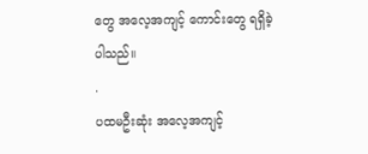တွေ အလေ့အကျင့် ကောင်းတွေ ရရှိခဲ့ပါသည်။
.
ပထမဦးဆုံး အလေ့အကျင့်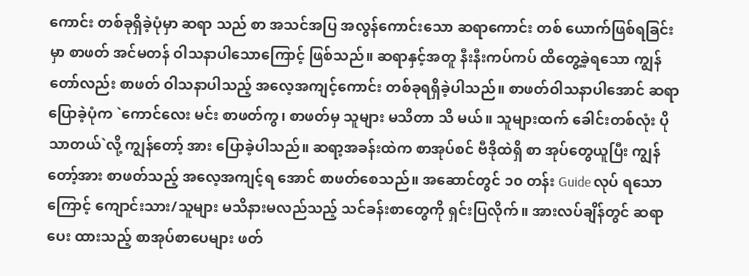ကောင်း တစ်ခုရှိခဲ့ပုံမှာ ဆရာ သည် စာ အသင်အပြ အလွန်ကောင်းသော ဆရာကောင်း တစ် ယောက်ဖြစ်ရခြင်းမှာ စာဖတ် အင်မတန် ဝါသနာပါသောကြောင့် ဖြစ်သည်။ ဆရာနှင့်အတူ နီးနီးကပ်ကပ် ထိတွေ့ခဲ့ရသော ကျွန် တော်လည်း စာဖတ် ဝါသနာပါသည့် အလေ့အကျင့်ကောင်း တစ်ခုရရှိခဲ့ပါသည်။ စာဖတ်ဝါသနာပါအောင် ဆရာပြောခဲ့ပုံက `ကောင်လေး မင်း စာဖတ်ကွ၊ စာဖတ်မှ သူများ မသိတာ သိ မယ်။ သူများထက် ခေါင်းတစ်လုံး ပိုသာတယ်`လို့ ကျွန်တော့် အား ပြောခဲ့ပါသည်။ ဆရာ့အခန်းထဲက စာအုပ်စင် ဗီဒိုထဲရှိ စာ အုပ်တွေယူပြီး ကျွန်တော့်အား စာဖတ်သည့် အလေ့အကျင့်ရ အောင် စာဖတ်စေသည်။ အဆောင်တွင် ၁၀ တန်း Guide လုပ် ရသောကြောင့် ကျောင်းသား/သူများ မသိနားမလည်သည့် သင်ခန်းစာတွေကို ရှင်းပြလိုက်။ အားလပ်ချိန်တွင် ဆရာပေး ထားသည့် စာအုပ်စာပေများ ဖတ်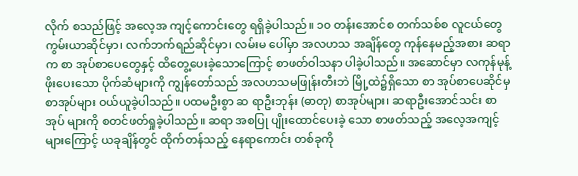လိုက် စသည်ဖြင့် အလေ့အ ကျင့်ကောင်းတွေ ရရှိခဲ့ပါသည်။ ၁၀ တန်းအောင်စ တက်သစ်စ လူငယ်တွေ ကွမ်းယာဆိုင်မှာ၊ လက်ဘက်ရည်ဆိုင်မှာ၊ လမ်းမ ပေါ်မှာ အလဟသ အချိန်တွေ ကုန်နေမည့်အစား ဆရာက စာ အုပ်စာပေတွေနှင့် ထိတွေ့ပေးခဲ့သောကြောင့် စာဖတ်ဝါသနာ ပါခဲ့ပါသည်။ အဆောင်မှာ လကုန်မုန့်ဖိုးပေးသော ပိုက်ဆံများကို ကျွန်တော်သည် အလဟသမဖြုန်းတီးဘဲ မြို့ထဲ၌ရှိသော စာ အုပ်စာပေဆိုင်မှ စာအုပ်များ ဝယ်ယူခဲ့ပါသည်။ ပထမဦးစွာ ဆ ရာဦးဘုန်း (ဓာတု) စာအုပ်များ၊ ဆရာဦးအောင်သင်း စာအုပ် များကို စတင်ဖတ်ရှုခဲ့ပါသည်။ ဆရာ အစပြု ပျိုးထောင်ပေးခဲ့ သော စာဖတ်သည့် အလေ့အကျင့်များကြောင့် ယခုချိန်တွင် ထိုက်တန်သည့် နေရာကောင်း တစ်ခုကို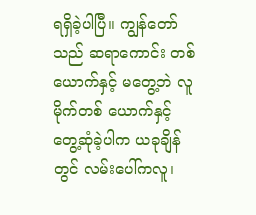ရရှိခဲ့ပါပြီ။ ကျွန်တော် သည် ဆရာကောင်း တစ်ယောက်နှင့် မတွေ့ဘဲ လူမိုက်တစ် ယောက်နှင့် တွေ့ဆုံခဲ့ပါက ယခုချိန်တွင် လမ်းပေါ်ကလူ၊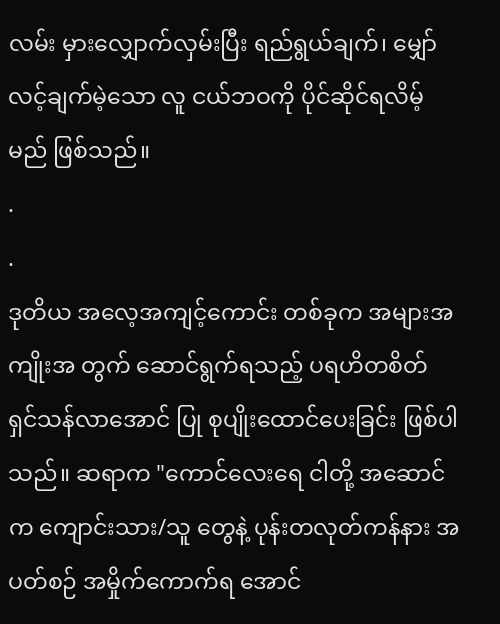လမ်း မှားလျှောက်လှမ်းပြီး ရည်ရွယ်ချက်၊ မျှော်လင့်ချက်မဲ့သော လူ ငယ်ဘဝကို ပိုင်ဆိုင်ရလိမ့်မည် ဖြစ်သည်။
.
.
ဒုတိယ အလေ့အကျင့်ကောင်း တစ်ခုက အများအကျိုးအ တွက် ဆောင်ရွက်ရသည့် ပရဟိတစိတ် ရှင်သန်လာအောင် ပြု စုပျိုးထောင်ပေးခြင်း ဖြစ်ပါသည်။ ဆရာက "ကောင်လေးရေ ငါတို့ အဆောင်က ကျောင်းသား/သူ တွေနဲ့ ပုန်းတလုတ်ကန်နား အပတ်စဉ် အမှိုက်ကောက်ရ အောင်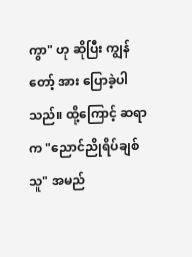ကွာ" ဟု ဆိုပြီး ကျွန်တော့် အား ပြောခဲ့ပါသည်။ ထို့ကြောင့် ဆရာက "ညောင်ညိုရိပ်ချစ် သူ" အမည်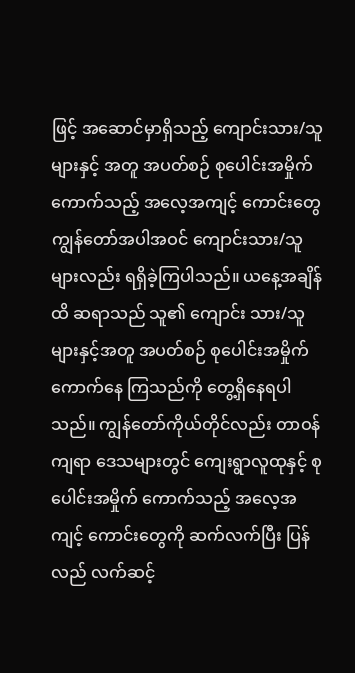ဖြင့် အဆောင်မှာရှိသည့် ကျောင်းသား/သူ များနှင့် အတူ အပတ်စဉ် စုပေါင်းအမှိုက်ကောက်သည့် အလေ့အကျင့် ကောင်းတွေ ကျွန်တော်အပါအဝင် ကျောင်းသား/သူ များလည်း ရရှိခဲ့ကြပါသည်။ ယနေ့အချိန်ထိ ဆရာသည် သူ၏ ကျောင်း သား/သူ များနှင့်အတူ အပတ်စဉ် စုပေါင်းအမှိုက်ကောက်နေ ကြသည်ကို တွေ့ရှိနေရပါသည်။ ကျွန်တော်ကိုယ်တိုင်လည်း တာဝန်ကျရာ ဒေသများတွင် ကျေးရွာလူထုနှင့် စုပေါင်းအမှိုက် ကောက်သည့် အလေ့အကျင့် ကောင်းတွေကို ဆက်လက်ပြီး ပြန်လည် လက်ဆင့်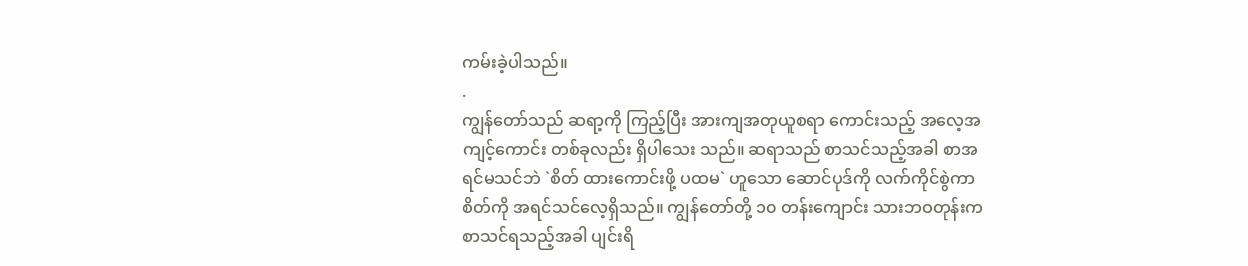ကမ်းခဲ့ပါသည်။
.
ကျွန်တော်သည် ဆရာ့ကို ကြည့်ပြီး အားကျအတုယူစရာ ကောင်းသည့် အလေ့အကျင့်ကောင်း တစ်ခုလည်း ရှိပါသေး သည်။ ဆရာသည် စာသင်သည့်အခါ စာအရင်မသင်ဘဲ `စိတ် ထားကောင်းဖို့ ပထမ` ဟူသော ဆောင်ပုဒ်ကို လက်ကိုင်စွဲကာ စိတ်ကို အရင်သင်လေ့ရှိသည်။ ကျွန်တော်တို့ ၁၀ တန်းကျောင်း သားဘဝတုန်းက စာသင်ရသည့်အခါ ပျင်းရိ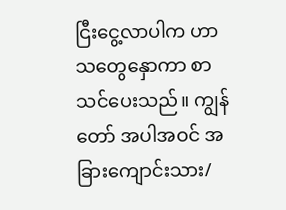ငြီးငွေ့လာပါက ဟာသတွေနှောကာ စာသင်ပေးသည်။ ကျွန်တော် အပါအဝင် အခြားကျောင်းသား/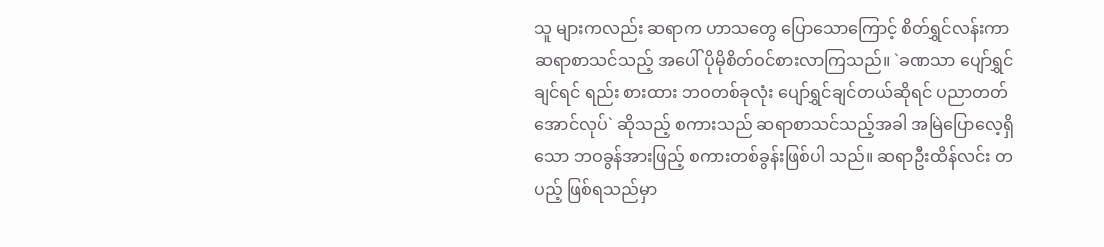သူ များကလည်း ဆရာက ဟာသတွေ ပြောသောကြောင့် စိတ်ရွှင်လန်းကာ ဆရာစာသင်သည့် အပေါ် ပိုမိုစိတ်ဝင်စားလာကြသည်။ `ခဏသာ ပျော်ရွှင်ချင်ရင် ရည်း စားထား ဘဝတစ်ခုလုံး ပျော်ရွှင်ချင်တယ်ဆိုရင် ပညာတတ် အောင်လုပ်` ဆိုသည့် စကားသည် ဆရာစာသင်သည့်အခါ အမြဲပြောလေ့ရှိသော ဘဝခွန်အားဖြည့် စကားတစ်ခွန်းဖြစ်ပါ သည်။ ဆရာဦးထိန်လင်း တပည့် ဖြစ်ရသည်မှာ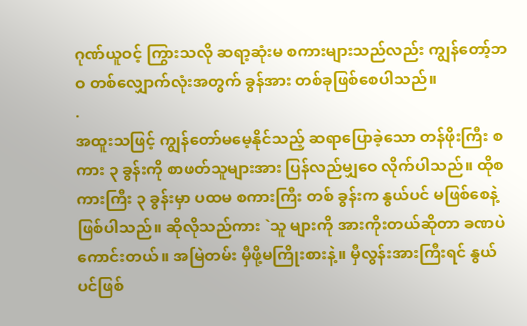ဂုဏ်ယူဝင့် ကြွားသလို ဆရာ့ဆုံးမ စကားများသည်လည်း ကျွန်တော့်ဘဝ တစ်လျှောက်လုံးအတွက် ခွန်အား တစ်ခုဖြစ်စေပါသည်။
.
အထူးသဖြင့် ကျွန်တော်မမေ့နိုင်သည့် ဆရာပြောခဲ့သော တန်ဖိုးကြီး စကား ၃ ခွန်းကို စာဖတ်သူများအား ပြန်လည်မျှဝေ လိုက်ပါသည်။ ထိုစကားကြီး ၃ ခွန်းမှာ ပထမ စကားကြီး တစ် ခွန်းက နွယ်ပင် မဖြစ်စေနဲ့ ဖြစ်ပါသည်။ ဆိုလိုသည်ကား `သူ များကို အားကိုးတယ်ဆိုတာ ခဏပဲကောင်းတယ်။ အမြဲတမ်း မှီဖို့မကြိုးစားနဲ့။ မှီလွန်းအားကြီးရင် နွယ်ပင်ဖြစ်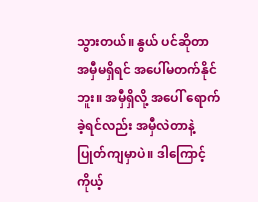သွားတယ်။ နွယ် ပင်ဆိုတာ အမှီမရှိရင် အပေါ်မတက်နိုင်ဘူး။ အမှီရှိလို့ အပေါ် ရောက်ခဲ့ရင်လည်း အမှီလဲတာနဲ့ ပြုတ်ကျမှာပဲ။ ဒါကြောင့် ကိုယ့်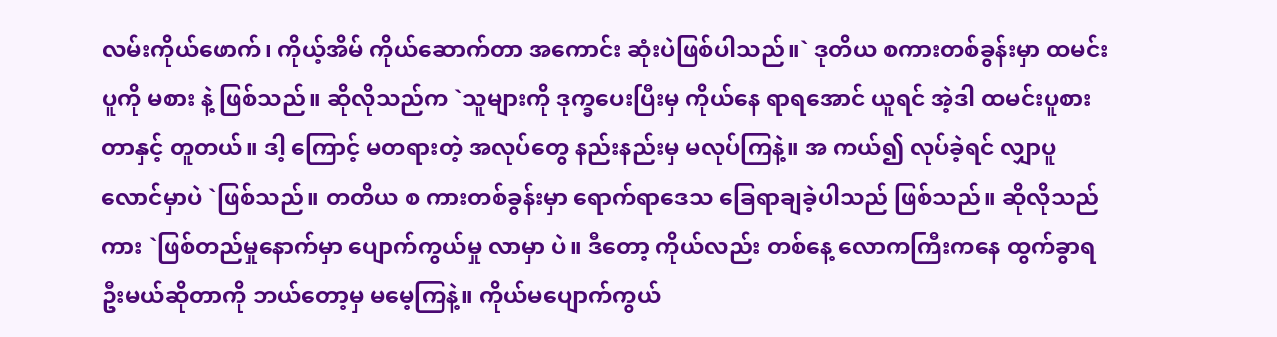လမ်းကိုယ်ဖောက်၊ ကိုယ့်အိမ် ကိုယ်ဆောက်တာ အကောင်း ဆုံးပဲဖြစ်ပါသည်။` ဒုတိယ စကားတစ်ခွန်းမှာ ထမင်းပူကို မစား နဲ့ ဖြစ်သည်။ ဆိုလိုသည်က `သူများကို ဒုက္ခပေးပြီးမှ ကိုယ်နေ ရာရအောင် ယူရင် အဲ့ဒါ ထမင်းပူစားတာနှင့် တူတယ်။ ဒါ့ ကြောင့် မတရားတဲ့ အလုပ်တွေ နည်းနည်းမှ မလုပ်ကြနဲ့။ အ ကယ်၍ လုပ်ခဲ့ရင် လျှာပူလောင်မှာပဲ `ဖြစ်သည်။ တတိယ စ ကားတစ်ခွန်းမှာ ရောက်ရာဒေသ ခြေရာချခဲ့ပါသည် ဖြစ်သည်။ ဆိုလိုသည်ကား `ဖြစ်တည်မှုနောက်မှာ ပျောက်ကွယ်မှု လာမှာ ပဲ။ ဒီတော့ ကိုယ်လည်း တစ်နေ့ လောကကြီးကနေ ထွက်ခွာရ ဦးမယ်ဆိုတာကို ဘယ်တော့မှ မမေ့ကြနဲ့။ ကိုယ်မပျောက်ကွယ်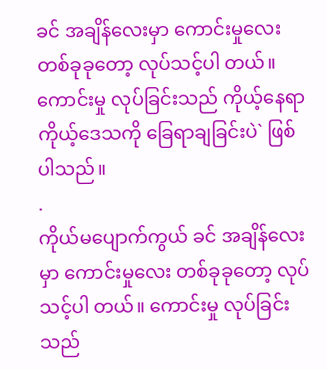ခင် အချိန်လေးမှာ ကောင်းမှုလေး တစ်ခုခုတော့ လုပ်သင့်ပါ တယ်။ ကောင်းမှု လုပ်ခြင်းသည် ကိုယ့်နေရာ ကိုယ့်ဒေသကို ခြေရာချခြင်းပဲ` ဖြစ်ပါသည်။
.
ကိုယ်မပျောက်ကွယ် ခင် အချိန်လေးမှာ ကောင်းမှုလေး တစ်ခုခုတော့ လုပ်သင့်ပါ တယ်။ ကောင်းမှု လုပ်ခြင်းသည်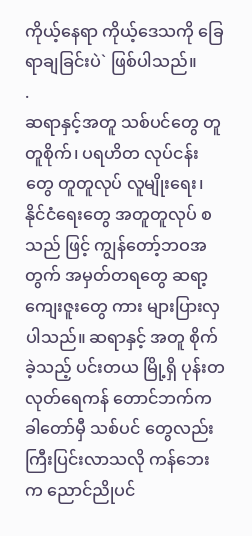ကိုယ့်နေရာ ကိုယ့်ဒေသကို ခြေရာချခြင်းပဲ` ဖြစ်ပါသည်။
.
ဆရာနှင့်အတူ သစ်ပင်တွေ တူတူစိုက်၊ ပရဟိတ လုပ်ငန်း တွေ တူတူလုပ် လူမျိုးရေး၊ နိုင်ငံရေးတွေ အတူတူလုပ် စသည် ဖြင့် ကျွန်တော့်ဘဝအတွက် အမှတ်တရတွေ ဆရာ့ကျေးဇူးတွေ ကား များပြားလှပါသည်။ ဆရာနှင့် အတူ စိုက်ခဲ့သည့် ပင်းတယ မြို့ရှိ ပုန်းတလုတ်ရေကန် တောင်ဘက်က ခါတော်မှီ သစ်ပင် တွေလည်း ကြီးပြင်းလာသလို ကန်ဘေးက ညောင်ညိုပင်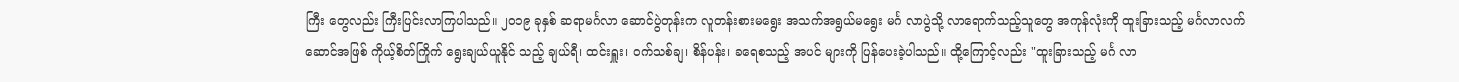ကြီး တွေလည်း ကြီးပြင်းလာကြပါသည်။ ၂၀၁၉ ခုနှစ် ဆရာမင်္ဂလာ ဆောင်ပွဲတုန်းက လူတန်းစားမရွေး အသက်အရွယ်မရွေး မင်္ဂ လာပွဲသို့ လာရောက်သည့်သူတွေ အကုန်လုံးကို ထူးခြားသည့် မင်္ဂလာလက်ဆောင်အဖြစ် ကိုယ့်စိတ်ကြိုက် ရွေးချယ်ယူနိုင် သည့် ချယ်ရီ၊ ထင်းရှူး၊ ဝက်သစ်ချ၊ စိန်ပန်း၊ ခရေစသည့် အပင် များကို ပြန်ပေးခဲ့ပါသည်။ ထို့ကြောင့်လည်း "ထူးခြားသည့် မင်္ဂ လာ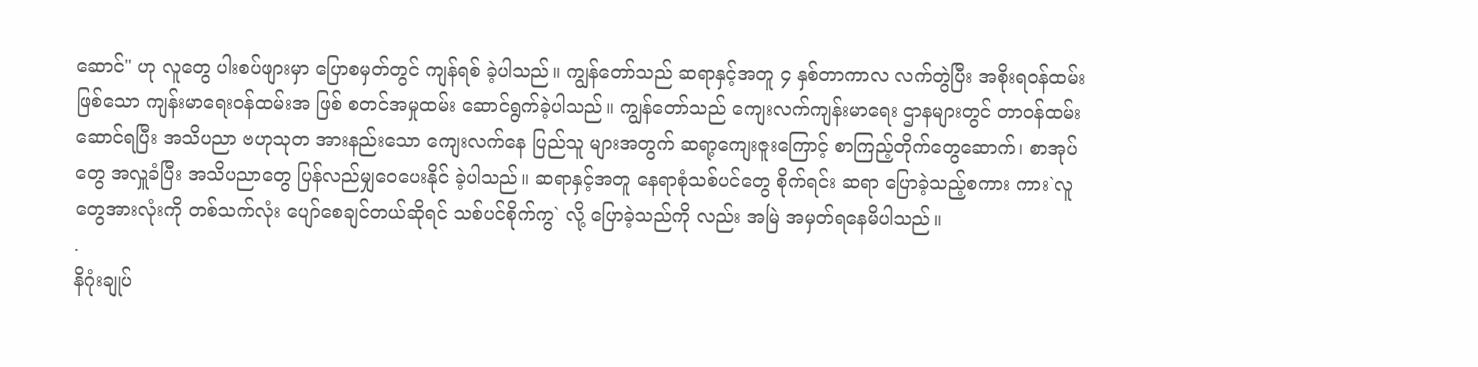ဆောင်" ဟု လူတွေ ပါးစပ်ဖျားမှာ ပြောစမှတ်တွင် ကျန်ရစ် ခဲ့ပါသည်။ ကျွန်တော်သည် ဆရာနှင့်အတူ ၄ နှစ်တာကာလ လက်တွဲပြီး အစိုးရဝန်ထမ်းဖြစ်သော ကျန်းမာရေးဝန်ထမ်းအ ဖြစ် စတင်အမှုထမ်း ဆောင်ရွက်ခဲ့ပါသည်။ ကျွန်တော်သည် ကျေးလက်ကျန်းမာရေး ဌာနများတွင် တာဝန်ထမ်းဆောင်ရပြီး အသိပညာ ဗဟုသုတ အားနည်းသော ကျေးလက်နေ ပြည်သူ များအတွက် ဆရာ့ကျေးဇူးကြောင့် စာကြည့်တိုက်တွေဆောက်၊ စာအုပ်တွေ အလှူခံပြီး အသိပညာတွေ ပြန်လည်မျှဝေပေးနိုင် ခဲ့ပါသည်။ ဆရာနှင့်အတူ နေရာစုံသစ်ပင်တွေ စိုက်ရင်း ဆရာ ပြောခဲ့သည့်စကား ကား`လူတွေအားလုံးကို တစ်သက်လုံး ပျော်စေချင်တယ်ဆိုရင် သစ်ပင်စိုက်ကွ` လို့ ပြောခဲ့သည်ကို လည်း အမြဲ အမှတ်ရနေမိပါသည်။
.
နိဂုံးချုပ်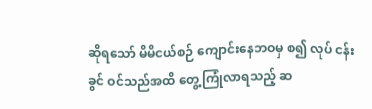ဆိုရသော် မိမိငယ်စဉ် ကျောင်းနေဘဝမှ စ၍ လုပ် ငန်းခွင် ဝင်သည်အထိ တွေ့ကြုံလာရသည့် ဆ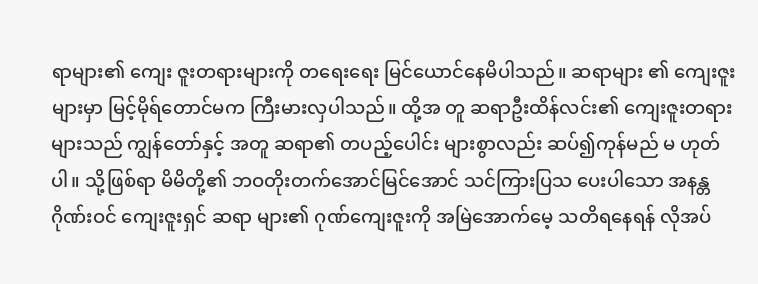ရာများ၏ ကျေး ဇူးတရားများကို တရေးရေး မြင်ယောင်နေမိပါသည်။ ဆရာများ ၏ ကျေးဇူးများမှာ မြင့်မိုရ်တောင်မက ကြီးမားလှပါသည်။ ထို့အ တူ ဆရာဦးထိန်လင်း၏ ကျေးဇူးတရားများသည် ကျွန်တော်နှင့် အတူ ဆရာ၏ တပည့်ပေါင်း များစွာလည်း ဆပ်၍ကုန်မည် မ ဟုတ်ပါ။ သို့ဖြစ်ရာ မိမိတို့၏ ဘဝတိုးတက်အောင်မြင်အောင် သင်ကြားပြသ ပေးပါသော အနန္တဂိုဏ်းဝင် ကျေးဇူးရှင် ဆရာ များ၏ ဂုဏ်ကျေးဇူးကို အမြဲအောက်မေ့ သတိရနေရန် လိုအပ်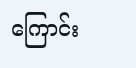ကြောင်း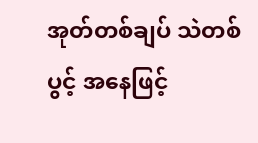အုတ်တစ်ချပ် သဲတစ်ပွင့် အနေဖြင့်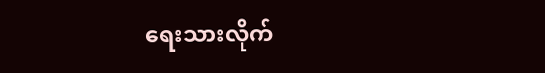ရေးသားလိုက်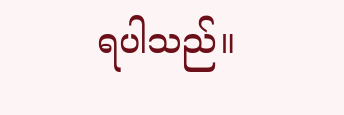ရပါသည်။